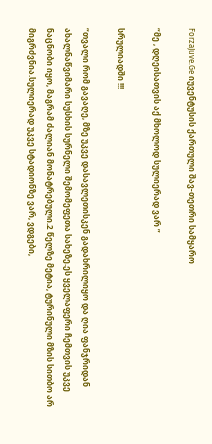ForzaJuve.Ge იუვენტუსის ქართული შავ-თეთრი სამყარო

“მე , დღეისათვის აქ მხოლოდ სულიერად ვარ ”

სრულიადში !!!

“თვალი რომ გავაღე, მზე უკვე დასავლეთისკენ გადახრილიყო და ღია ფანჯრიდან ახალნაწვიმარი სუსხის სურნელი შემომეფეთა სახეზე.ეს ყველაფერი ჩემთვის უკვე ნაცნობი იყო, მაგრამ ძალიან მონატრებული.2 წელზე მეტია, ტურინული მზის სითბო არ მიგრძვნია.სულიერად უკვე სტადიონზე ვარ, ვდგები,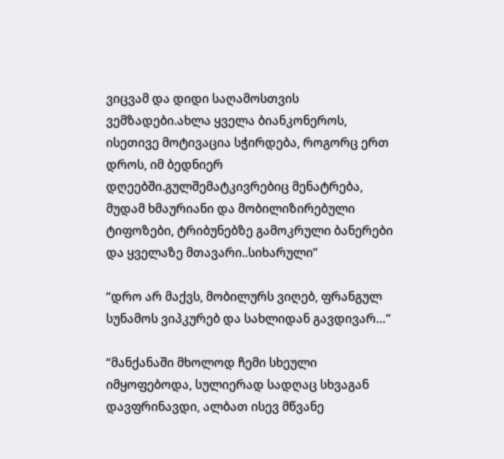ვიცვამ და დიდი საღამოსთვის ვემზადები.ახლა ყველა ბიანკონეროს, ისეთივე მოტივაცია სჭირდება, როგორც ერთ დროს, იმ ბედნიერ დღეებში.გულშემატკივრებიც მენატრება, მუდამ ხმაურიანი და მობილიზირებული ტიფოზები, ტრიბუნებზე გამოკრული ბანერები და ყველაზე მთავარი..სიხარული”

“დრო არ მაქვს, მობილურს ვიღებ, ფრანგულ სუნამოს ვიპკურებ და სახლიდან გავდივარ…”

“მანქანაში მხოლოდ ჩემი სხეული იმყოფებოდა, სულიერად სადღაც სხვაგან დავფრინავდი, ალბათ ისევ მწვანე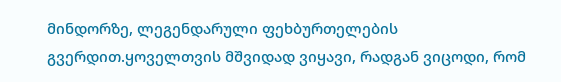მინდორზე, ლეგენდარული ფეხბურთელების გვერდით.ყოველთვის მშვიდად ვიყავი, რადგან ვიცოდი, რომ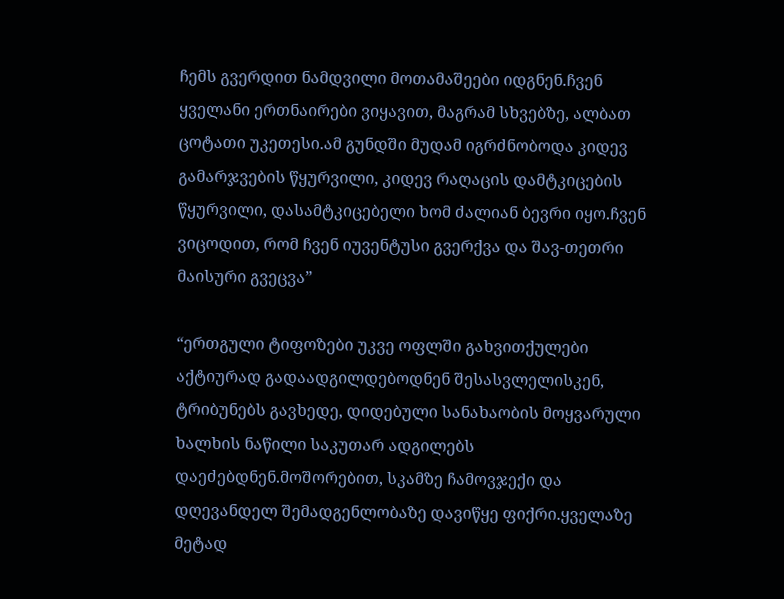ჩემს გვერდით ნამდვილი მოთამაშეები იდგნენ.ჩვენ ყველანი ერთნაირები ვიყავით, მაგრამ სხვებზე, ალბათ ცოტათი უკეთესი.ამ გუნდში მუდამ იგრძნობოდა კიდევ გამარჯვების წყურვილი, კიდევ რაღაცის დამტკიცების წყურვილი, დასამტკიცებელი ხომ ძალიან ბევრი იყო.ჩვენ ვიცოდით, რომ ჩვენ იუვენტუსი გვერქვა და შავ-თეთრი მაისური გვეცვა”

“ერთგული ტიფოზები უკვე ოფლში გახვითქულები აქტიურად გადაადგილდებოდნენ შესასვლელისკენ, ტრიბუნებს გავხედე, დიდებული სანახაობის მოყვარული ხალხის ნაწილი საკუთარ ადგილებს დაეძებდნენ.მოშორებით, სკამზე ჩამოვჯექი და დღევანდელ შემადგენლობაზე დავიწყე ფიქრი.ყველაზე მეტად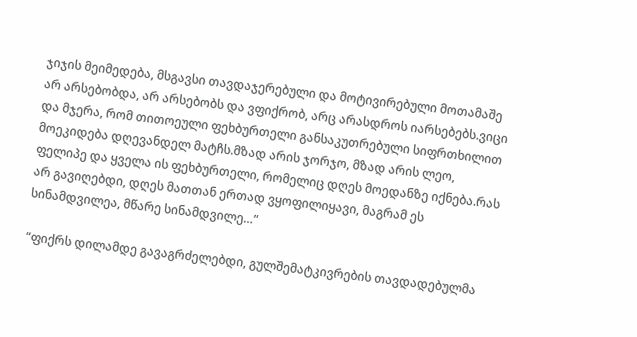ჯიჯის მეიმედება, მსგავსი თავდაჯერებული და მოტივირებული მოთამაშე არ არსებობდა, არ არსებობს და ვფიქრობ, არც არასდროს იარსებებს.ვიცი და მჯერა, რომ თითოეული ფეხბურთელი განსაკუთრებული სიფრთხილით მოეკიდება დღევანდელ მატჩს.მზად არის ჯორჯო, მზად არის ლეო, ფელიპე და ყველა ის ფეხბურთელი, რომელიც დღეს მოედანზე იქნება.რას არ გავიღებდი, დღეს მათთან ერთად ვყოფილიყავი, მაგრამ ეს სინამდვილეა, მწარე სინამდვილე…”

“ფიქრს დილამდე გავაგრძელებდი, გულშემატკივრების თავდადებულმა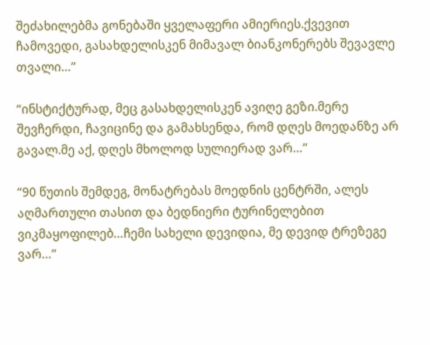შეძახილებმა გონებაში ყველაფერი ამიერიეს.ქვევით ჩამოვედი, გასახდელისკენ მიმავალ ბიანკონერებს შევავლე თვალი…”

“ინსტიქტურად, მეც გასახდელისკენ ავიღე გეზი.მერე შევჩერდი, ჩავიცინე და გამახსენდა, რომ დღეს მოედანზე არ გავალ.მე აქ, დღეს მხოლოდ სულიერად ვარ…”

“90 წუთის შემდეგ, მონატრებას მოედნის ცენტრში, ალეს აღმართული თასით და ბედნიერი ტურინელებით ვიკმაყოფილებ…ჩემი სახელი დევიდია, მე დევიდ ტრეზეგე ვარ…”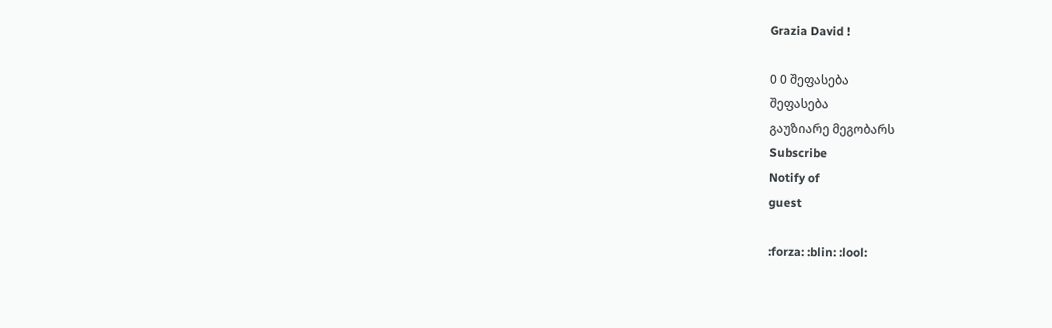Grazia David !

0 0 შეფასება
შეფასება
გაუზიარე მეგობარს
Subscribe
Notify of
guest

:forza: :blin: :lool: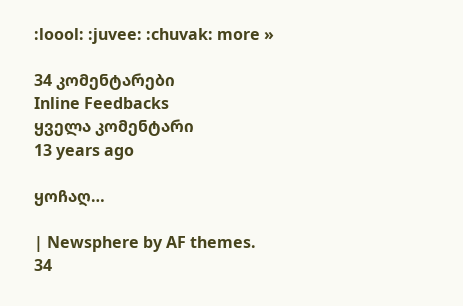:loool: :juvee: :chuvak: more »

34 კომენტარები
Inline Feedbacks
ყველა კომენტარი
13 years ago

ყოჩაღ…

| Newsphere by AF themes.
34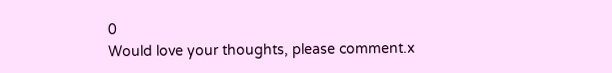0
Would love your thoughts, please comment.x